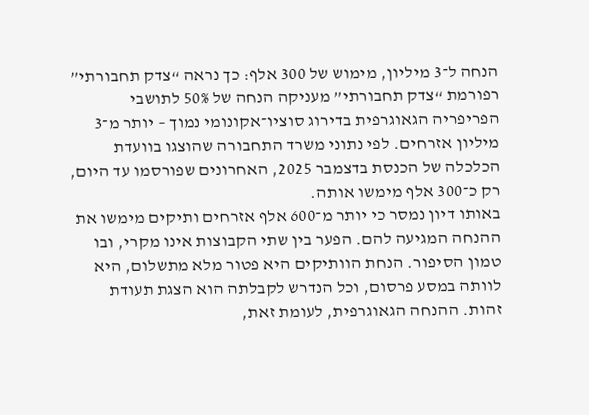הנחה ל־3 מיליון, מימוש של 300 אלף: כך נראה “צדק תחבורתי”
רפורמת “צדק תחבורתי” מעניקה הנחה של 50% לתושבי הפריפריה הגאוגרפית בדירוג סוציו־אקונומי נמוך – יותר מ־3 מיליון אזרחים. לפי נתוני משרד התחבורה שהוצגו בוועדת הכלכלה של הכנסת בדצמבר 2025, האחרונים שפורסמו עד היום, רק כ־300 אלף מימשו אותה.
באותו דיון נמסר כי יותר מ־600 אלף אזרחים ותיקים מימשו את ההנחה המגיעה להם. הפער בין שתי הקבוצות אינו מקרי, ובו טמון הסיפור. הנחת הוותיקים היא פטור מלא מתשלום, היא לוותה במסע פרסום, וכל הנדרש לקבלתה הוא הצגת תעודת זהות. ההנחה הגאוגרפית, לעומת זאת,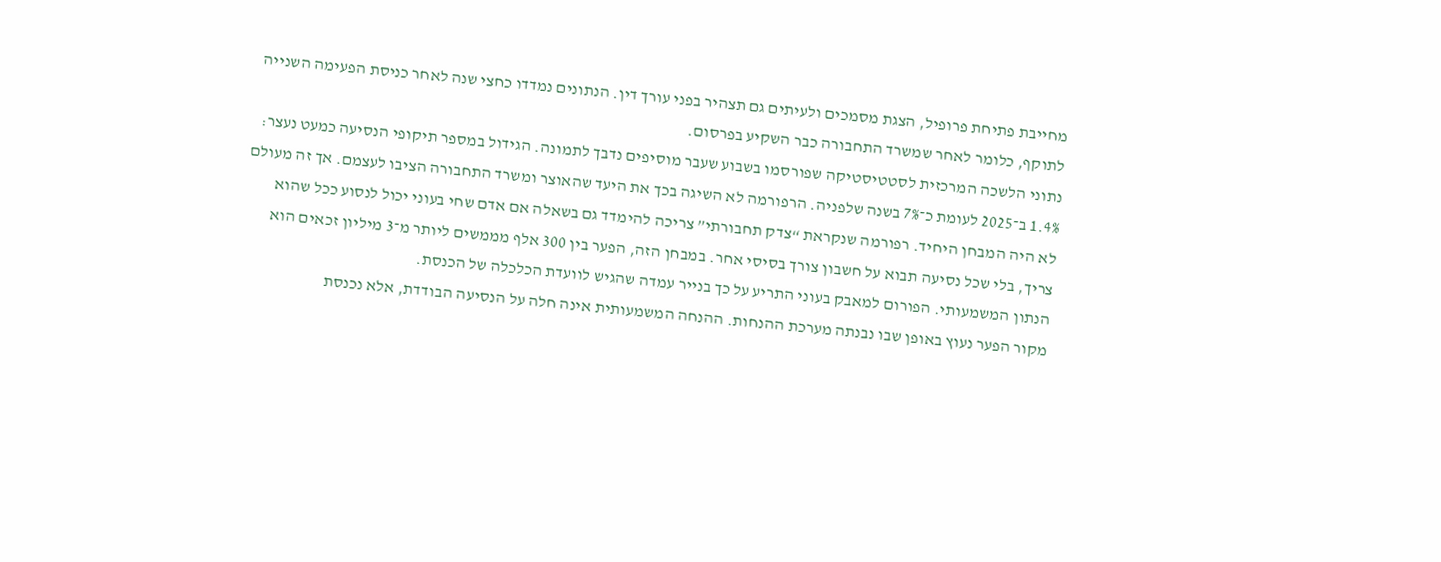מחייבת פתיחת פרופיל, הצגת מסמכים ולעיתים גם תצהיר בפני עורך דין. הנתונים נמדדו כחצי שנה לאחר כניסת הפעימה השנייה לתוקף, כלומר לאחר שמשרד התחבורה כבר השקיע בפרסום.
נתוני הלשכה המרכזית לסטטיסטיקה שפורסמו בשבוע שעבר מוסיפים נדבך לתמונה. הגידול במספר תיקופי הנסיעה כמעט נעצר: 1.4% ב־2025 לעומת כ־7% בשנה שלפניה. הרפורמה לא השיגה בכך את היעד שהאוצר ומשרד התחבורה הציבו לעצמם. אך זה מעולם לא היה המבחן היחיד. רפורמה שנקראת “צדק תחבורתי” צריכה להימדד גם בשאלה אם אדם שחי בעוני יכול לנסוע ככל שהוא צריך, בלי שכל נסיעה תבוא על חשבון צורך בסיסי אחר. במבחן הזה, הפער בין 300 אלף מממשים ליותר מ־3 מיליון זכאים הוא הנתון המשמעותי. הפורום למאבק בעוני התריע על כך בנייר עמדה שהגיש לוועדת הכלכלה של הכנסת.
מקור הפער נעוץ באופן שבו נבנתה מערכת ההנחות. ההנחה המשמעותית אינה חלה על הנסיעה הבודדת, אלא נכנסת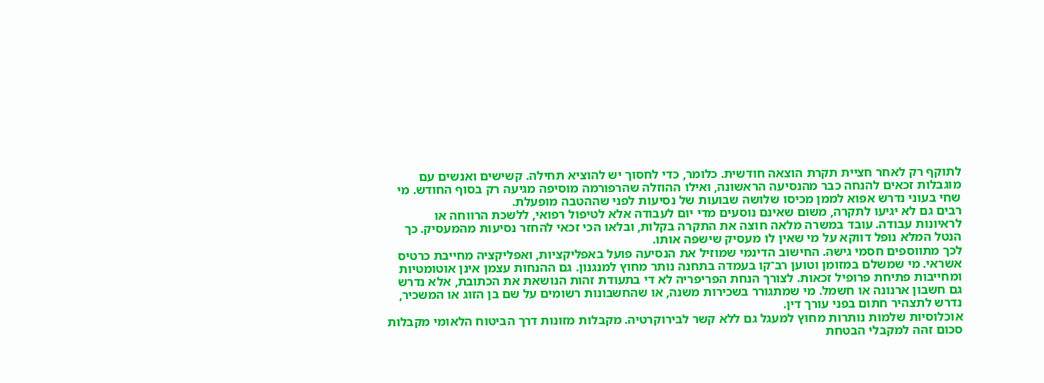לתוקף רק לאחר חציית תקרת הוצאה חודשית. כלומר, כדי לחסוך יש להוציא תחילה. קשישים ואנשים עם מוגבלות זכאים להנחה כבר מהנסיעה הראשונה, ואילו ההוזלה שהרפורמה מוסיפה מגיעה רק בסוף החודש. מי שחי בעוני נדרש אפוא לממן מכיסו שלושה שבועות של נסיעות לפני שההטבה מופעלת.
רבים גם לא יגיעו לתקרה, משום שאינם נוסעים מדי יום לעבודה אלא לטיפול רפואי, ללשכת הרווחה או לראיונות עבודה. עובד במשרה מלאה חוצה את התקרה בקלות, ובלאו הכי זכאי להחזר נסיעות מהמעסיק. כך הנטל המלא נופל דווקא על מי שאין לו מעסיק שישפה אותו.
לכך מתווספים חסמי גישה. החישוב הדינמי שמוזיל את הנסיעה פועל באפליקציות, ואפליקציה מחייבת כרטיס אשראי. מי שמשלם במזומן וטוען רב־קו בעמדה בתחנה נותר מחוץ למנגנון. גם ההנחות עצמן אינן אוטומטיות ומחייבות פתיחת פרופיל זכאות. לצורך הנחת הפריפריה לא די בתעודת זהות הנושאת את הכתובת, אלא נדרש גם חשבון ארנונה או חשמל. מי שמתגורר בשכירות משנה, או שהחשבונות רשומים על שם בן הזוג או המשכיר, נדרש לתצהיר חתום בפני עורך דין.
אוכלוסיות שלמות נותרות מחוץ למעגל גם ללא קשר לבירוקרטיה. מקבלות מזונות דרך הביטוח הלאומי מקבלות סכום זהה למקבלי הבטחת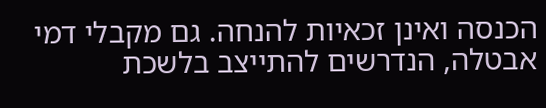הכנסה ואינן זכאיות להנחה. גם מקבלי דמי אבטלה, הנדרשים להתייצב בלשכת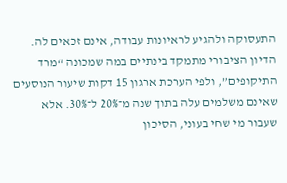התעסוקה ולהגיע לראיונות עבודה, אינם זכאים לה.
הדיון הציבורי מתמקד בינתיים במה שמכונה “מרד התיקופים”, ולפי הערכת ארגון 15 דקות שיעור הנוסעים שאינם משלמים עלה בתוך שנה מ־20% ל־30%. אלא שעבור מי שחי בעוני, הסיכון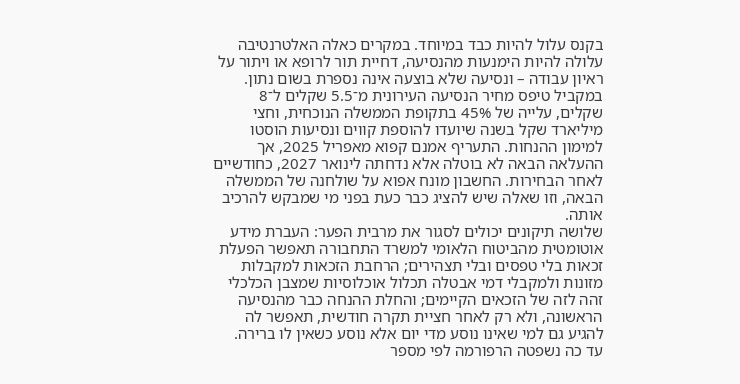בקנס עלול להיות כבד במיוחד. במקרים כאלה האלטרנטיבה עלולה להיות הימנעות מהנסיעה, דחיית תור לרופא או ויתור על ראיון עבודה – ונסיעה שלא בוצעה אינה נספרת בשום נתון.
במקביל טיפס מחיר הנסיעה העירונית מ־5.5 שקלים ל־8 שקלים, עלייה של 45% בתקופת הממשלה הנוכחית, וחצי מיליארד שקל בשנה שיועדו להוספת קווים ונסיעות הוסטו למימון ההנחות. התעריף אמנם קפוא מאפריל 2025, אך ההעלאה הבאה לא בוטלה אלא נדחתה לינואר 2027, כחודשיים לאחר הבחירות. החשבון מונח אפוא על שולחנה של הממשלה הבאה, וזו שאלה שיש להציג כבר כעת בפני מי שמבקש להרכיב אותה.
שלושה תיקונים יכולים לסגור את מרבית הפער: העברת מידע אוטומטית מהביטוח הלאומי למשרד התחבורה תאפשר הפעלת זכאות בלי טפסים ובלי תצהירים; הרחבת הזכאות למקבלות מזונות ולמקבלי דמי אבטלה תכלול אוכלוסיות שמצבן הכלכלי זהה לזה של הזכאים הקיימים; והחלת ההנחה כבר מהנסיעה הראשונה, ולא רק לאחר חציית תקרה חודשית, תאפשר לה להגיע גם למי שאינו נוסע מדי יום אלא נוסע כשאין לו ברירה.
עד כה נשפטה הרפורמה לפי מספר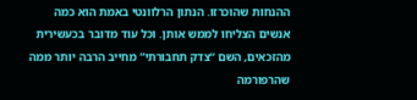ההנחות שהוכרזו. הנתון הרלוונטי באמת הוא כמה אנשים הצליחו לממש אותן. וכל עוד מדובר בכעשירית מהזכאים, השם “צדק תחבורתי” מחייב הרבה יותר ממה שהרפורמה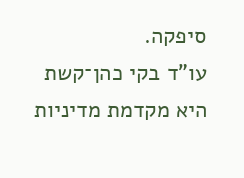סיפקה.
עו”ד בקי כהן־קשת היא מקדמת מדיניות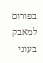בפורום למאבק בעוני